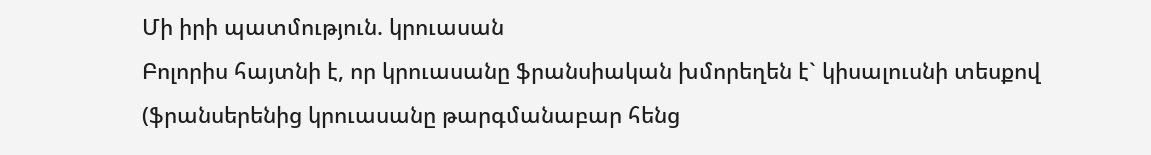Մի իրի պատմություն. կրուասան
Բոլորիս հայտնի է, որ կրուասանը ֆրանսիական խմորեղեն է` կիսալուսնի տեսքով (ֆրանսերենից կրուասանը թարգմանաբար հենց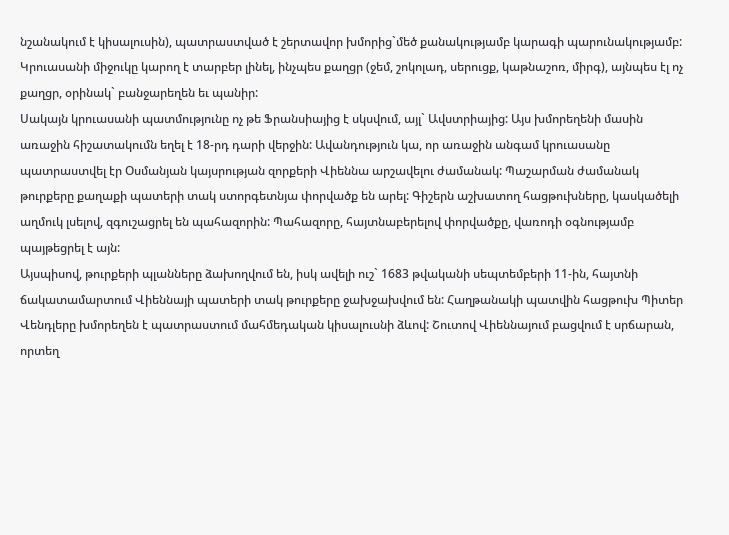նշանակում է կիսալուսին), պատրաստված է շերտավոր խմորից`մեծ քանակությամբ կարագի պարունակությամբ: Կրուասանի միջուկը կարող է տարբեր լինել, ինչպես քաղցր (ջեմ, շոկոլադ, սերուցք, կաթնաշոռ, միրգ), այնպես էլ ոչ քաղցր, օրինակ` բանջարեղեն եւ պանիր:
Սակայն կրուասանի պատմությունը ոչ թե Ֆրանսիայից է սկսվում, այլ` Ավստրիայից: Այս խմորեղենի մասին առաջին հիշատակումն եղել է 18-րդ դարի վերջին: Ավանդություն կա, որ առաջին անգամ կրուասանը պատրաստվել էր Օսմանյան կայսրության զորքերի Վիեննա արշավելու ժամանակ: Պաշարման ժամանակ թուրքերը քաղաքի պատերի տակ ստորգետնյա փորվածք են արել: Գիշերն աշխատող հացթուխները, կասկածելի աղմուկ լսելով, զգուշացրել են պահազորին: Պահազորը, հայտնաբերելով փորվածքը, վառոդի օգնությամբ պայթեցրել է այն:
Այսպիսով, թուրքերի պլանները ձախողվում են, իսկ ավելի ուշ` 1683 թվականի սեպտեմբերի 11-ին, հայտնի ճակատամարտում Վիեննայի պատերի տակ թուրքերը ջախջախվում են: Հաղթանակի պատվին հացթուխ Պիտեր Վենդլերը խմորեղեն է պատրաստում մահմեդական կիսալուսնի ձևով: Շուտով Վիեննայում բացվում է սրճարան, որտեղ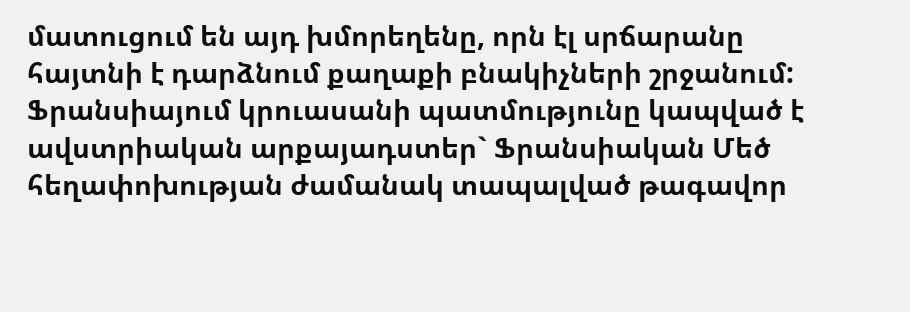մատուցում են այդ խմորեղենը, որն էլ սրճարանը հայտնի է դարձնում քաղաքի բնակիչների շրջանում:
Ֆրանսիայում կրուասանի պատմությունը կապված է ավստրիական արքայադստեր` Ֆրանսիական Մեծ հեղափոխության ժամանակ տապալված թագավոր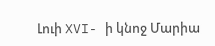Լուի XVI- ի կնոջ Մարիա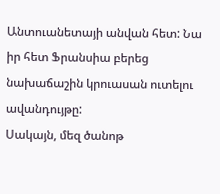Անտուանետայի անվան հետ: Նա իր հետ Ֆրանսիա բերեց նախաճաշին կրուասան ուտելու ավանդույթը:
Սակայն, մեզ ծանոթ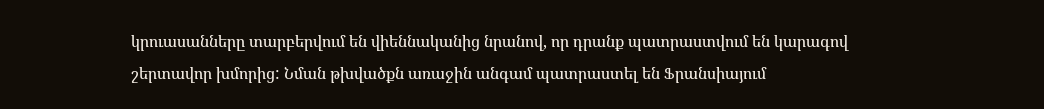կրուասանները տարբերվում են վիեննականից նրանով, որ դրանք պատրաստվում են կարագով շերտավոր խմորից: Նման թխվածքն առաջին անգամ պատրաստել են Ֆրանսիայում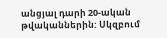անցյալ դարի 20-ական թվականներին: Սկզբում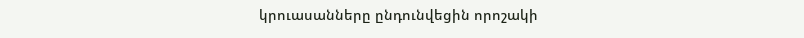կրուասանները ընդունվեցին որոշակի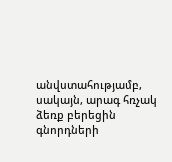անվստահությամբ, սակայն, արագ հռչակ ձեռք բերեցին գնորդների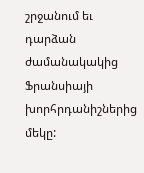շրջանում եւ դարձան ժամանակակից Ֆրանսիայի խորհրդանիշներից մեկը: